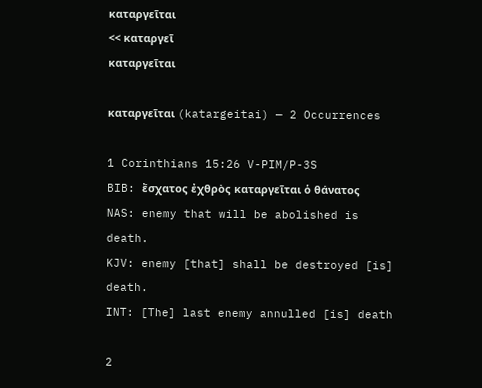καταργεῖται
<< καταργεῖ
καταργεῖται

καταργεῖται (katargeitai) — 2 Occurrences

1 Corinthians 15:26 V-PIM/P-3S
BIB: ἔσχατος ἐχθρὸς καταργεῖται ὁ θάνατος
NAS: enemy that will be abolished is death.
KJV: enemy [that] shall be destroyed [is] death.
INT: [The] last enemy annulled [is] death

2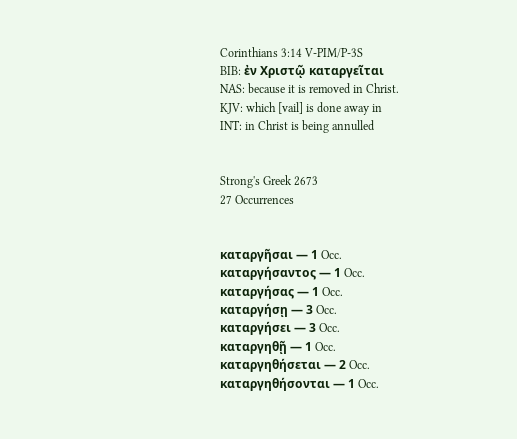Corinthians 3:14 V-PIM/P-3S
BIB: ἐν Χριστῷ καταργεῖται
NAS: because it is removed in Christ.
KJV: which [vail] is done away in
INT: in Christ is being annulled


Strong's Greek 2673
27 Occurrences


καταργῆσαι — 1 Occ.
καταργήσαντος — 1 Occ.
καταργήσας — 1 Occ.
καταργήσῃ — 3 Occ.
καταργήσει — 3 Occ.
καταργηθῇ — 1 Occ.
καταργηθήσεται — 2 Occ.
καταργηθήσονται — 1 Occ.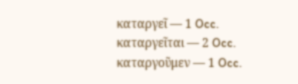καταργεῖ — 1 Occ.
καταργεῖται — 2 Occ.
καταργοῦμεν — 1 Occ.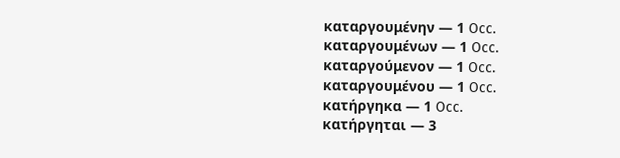καταργουμένην — 1 Occ.
καταργουμένων — 1 Occ.
καταργούμενον — 1 Occ.
καταργουμένου — 1 Occ.
κατήργηκα — 1 Occ.
κατήργηται — 3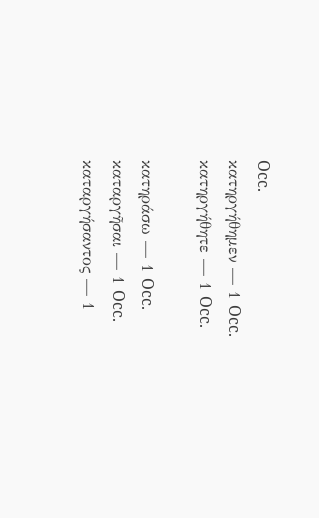Occ.
κατηργήθημεν — 1 Occ.
κατηργήθητε — 1 Occ.

κατηράσω — 1 Occ.
καταργῆσαι — 1 Occ.
καταργήσαντος — 1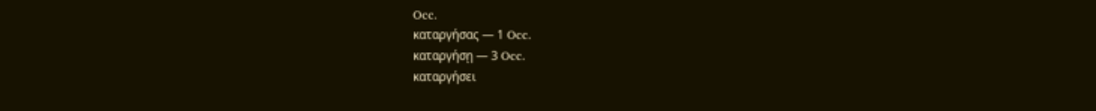Occ.
καταργήσας — 1 Occ.
καταργήσῃ — 3 Occ.
καταργήσει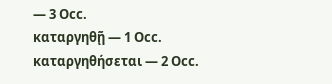— 3 Occ.
καταργηθῇ — 1 Occ.
καταργηθήσεται — 2 Occ.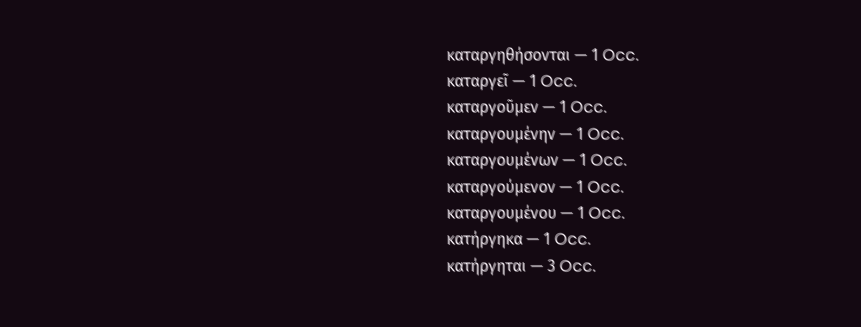καταργηθήσονται — 1 Occ.
καταργεῖ — 1 Occ.
καταργοῦμεν — 1 Occ.
καταργουμένην — 1 Occ.
καταργουμένων — 1 Occ.
καταργούμενον — 1 Occ.
καταργουμένου — 1 Occ.
κατήργηκα — 1 Occ.
κατήργηται — 3 Occ.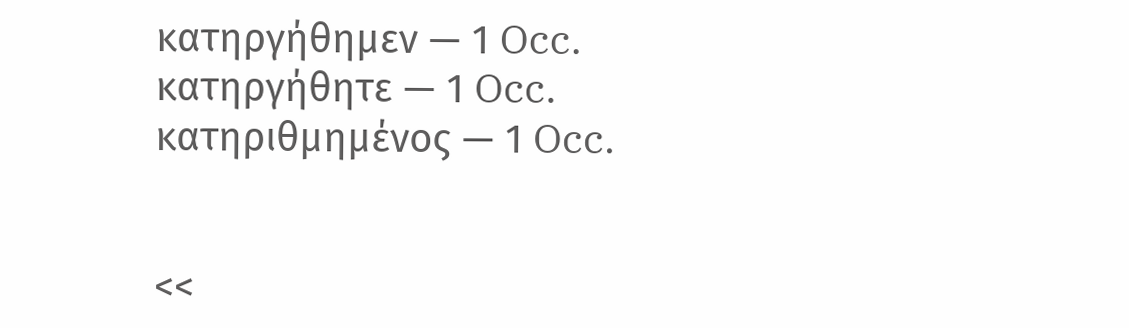κατηργήθημεν — 1 Occ.
κατηργήθητε — 1 Occ.
κατηριθμημένος — 1 Occ.


<<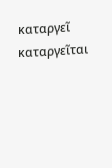καταργεῖ
καταργεῖται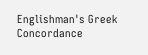Englishman's Greek Concordance